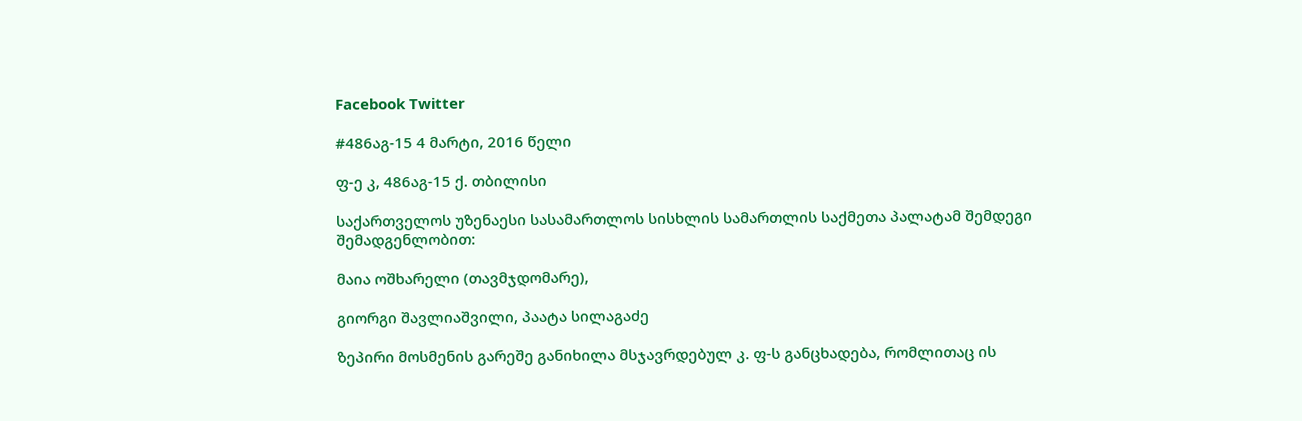Facebook Twitter

#486აგ-15 4 მარტი, 2016 წელი

ფ-ე კ, 486აგ-15 ქ. თბილისი

საქართველოს უზენაესი სასამართლოს სისხლის სამართლის საქმეთა პალატამ შემდეგი შემადგენლობით:

მაია ოშხარელი (თავმჯდომარე),

გიორგი შავლიაშვილი, პაატა სილაგაძე

ზეპირი მოსმენის გარეშე განიხილა მსჯავრდებულ კ. ფ-ს განცხადება, რომლითაც ის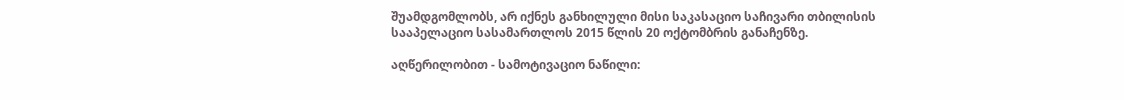შუამდგომლობს, არ იქნეს განხილული მისი საკასაციო საჩივარი თბილისის სააპელაციო სასამართლოს 2015 წლის 20 ოქტომბრის განაჩენზე.

აღწერილობით - სამოტივაციო ნაწილი: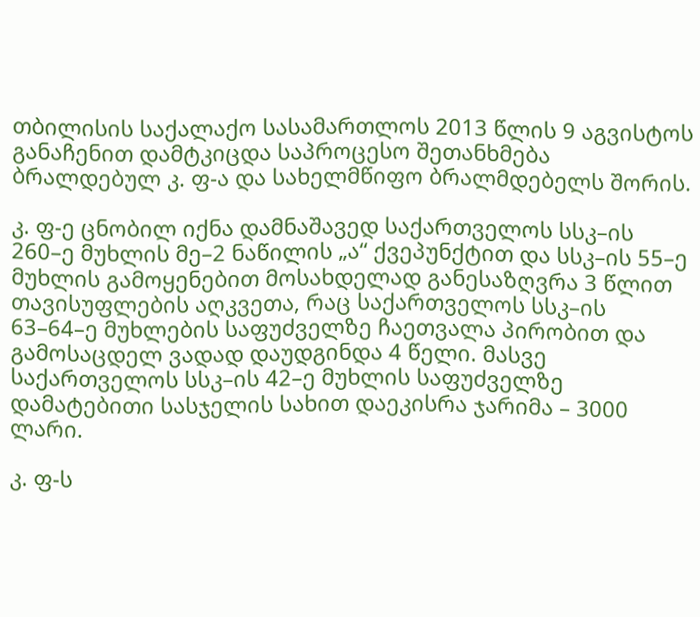თბილისის საქალაქო სასამართლოს 2013 წლის 9 აგვისტოს განაჩენით დამტკიცდა საპროცესო შეთანხმება ბრალდებულ კ. ფ-ა და სახელმწიფო ბრალმდებელს შორის.

კ. ფ-ე ცნობილ იქნა დამნაშავედ საქართველოს სსკ–ის 260–ე მუხლის მე–2 ნაწილის „ა“ ქვეპუნქტით და სსკ–ის 55–ე მუხლის გამოყენებით მოსახდელად განესაზღვრა 3 წლით თავისუფლების აღკვეთა, რაც საქართველოს სსკ–ის 63–64–ე მუხლების საფუძველზე ჩაეთვალა პირობით და გამოსაცდელ ვადად დაუდგინდა 4 წელი. მასვე საქართველოს სსკ–ის 42–ე მუხლის საფუძველზე დამატებითი სასჯელის სახით დაეკისრა ჯარიმა – 3000 ლარი.

კ. ფ-ს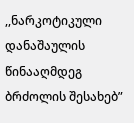,,ნარკოტიკული დანაშაულის წინააღმდეგ ბრძოლის შესახებ”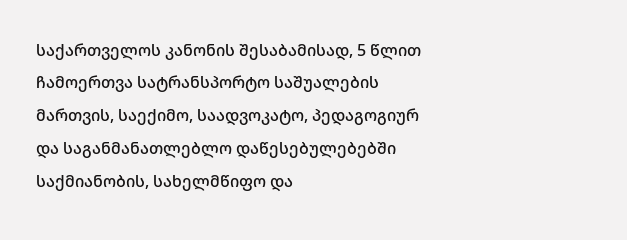საქართველოს კანონის შესაბამისად, 5 წლით ჩამოერთვა სატრანსპორტო საშუალების მართვის, საექიმო, საადვოკატო, პედაგოგიურ და საგანმანათლებლო დაწესებულებებში საქმიანობის, სახელმწიფო და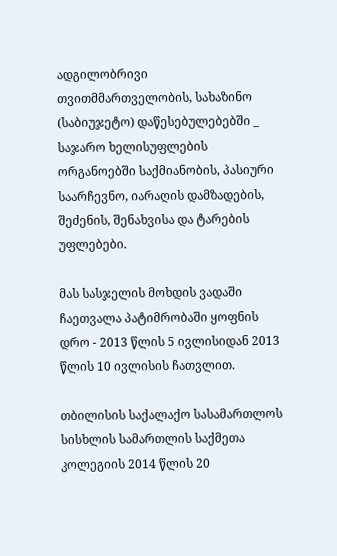ადგილობრივი თვითმმართველობის, სახაზინო (საბიუჯეტო) დაწესებულებებში _ საჯარო ხელისუფლების ორგანოებში საქმიანობის, პასიური საარჩევნო, იარაღის დამზადების, შეძენის, შენახვისა და ტარების უფლებები.

მას სასჯელის მოხდის ვადაში ჩაეთვალა პატიმრობაში ყოფნის დრო - 2013 წლის 5 ივლისიდან 2013 წლის 10 ივლისის ჩათვლით.

თბილისის საქალაქო სასამართლოს სისხლის სამართლის საქმეთა კოლეგიის 2014 წლის 20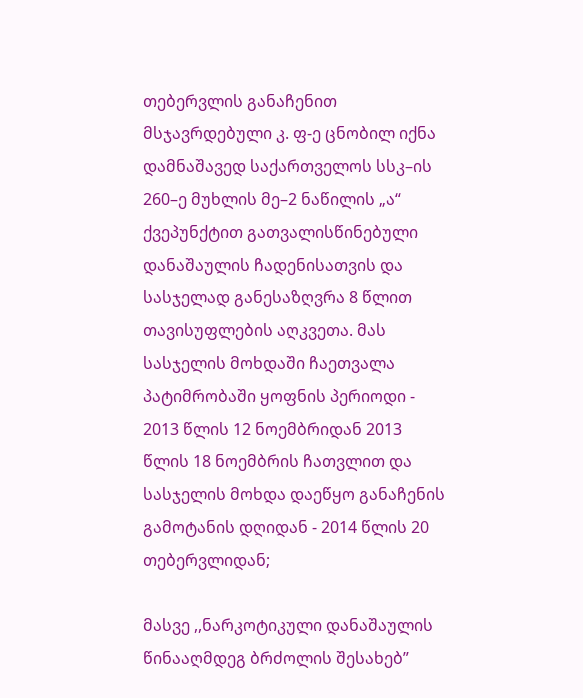თებერვლის განაჩენით მსჯავრდებული კ. ფ-ე ცნობილ იქნა დამნაშავედ საქართველოს სსკ–ის 260–ე მუხლის მე–2 ნაწილის „ა“ ქვეპუნქტით გათვალისწინებული დანაშაულის ჩადენისათვის და სასჯელად განესაზღვრა 8 წლით თავისუფლების აღკვეთა. მას სასჯელის მოხდაში ჩაეთვალა პატიმრობაში ყოფნის პერიოდი - 2013 წლის 12 ნოემბრიდან 2013 წლის 18 ნოემბრის ჩათვლით და სასჯელის მოხდა დაეწყო განაჩენის გამოტანის დღიდან - 2014 წლის 20 თებერვლიდან;

მასვე ,,ნარკოტიკული დანაშაულის წინააღმდეგ ბრძოლის შესახებ”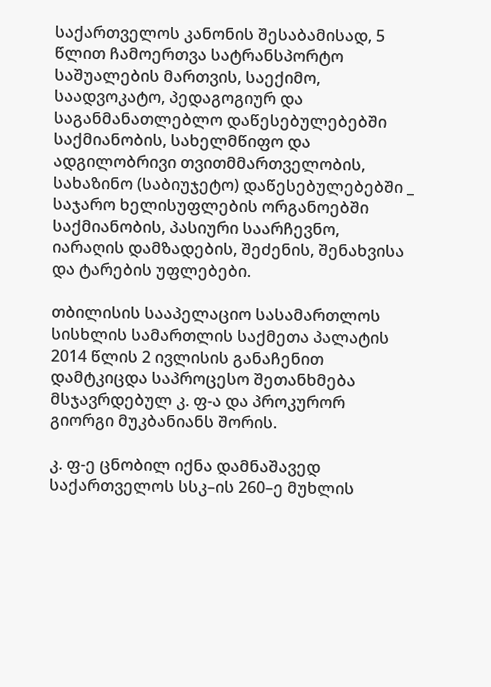საქართველოს კანონის შესაბამისად, 5 წლით ჩამოერთვა სატრანსპორტო საშუალების მართვის, საექიმო, საადვოკატო, პედაგოგიურ და საგანმანათლებლო დაწესებულებებში საქმიანობის, სახელმწიფო და ადგილობრივი თვითმმართველობის, სახაზინო (საბიუჯეტო) დაწესებულებებში _ საჯარო ხელისუფლების ორგანოებში საქმიანობის, პასიური საარჩევნო, იარაღის დამზადების, შეძენის, შენახვისა და ტარების უფლებები.

თბილისის სააპელაციო სასამართლოს სისხლის სამართლის საქმეთა პალატის 2014 წლის 2 ივლისის განაჩენით დამტკიცდა საპროცესო შეთანხმება მსჯავრდებულ კ. ფ-ა და პროკურორ გიორგი მუკბანიანს შორის.

კ. ფ-ე ცნობილ იქნა დამნაშავედ საქართველოს სსკ–ის 260–ე მუხლის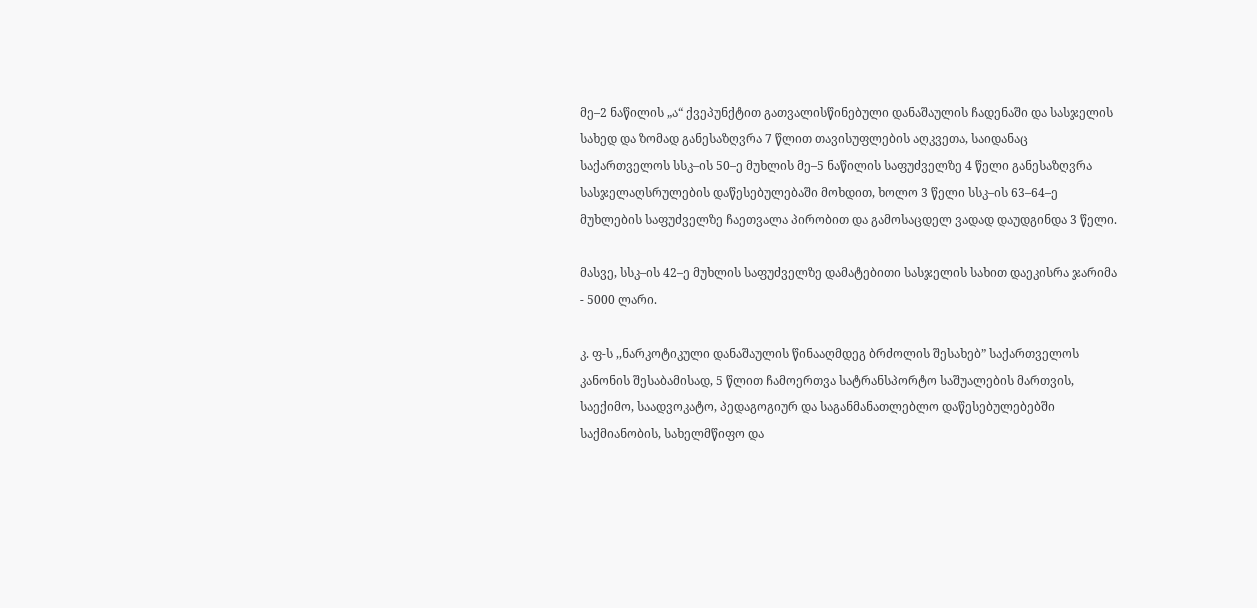მე–2 ნაწილის „ა“ ქვეპუნქტით გათვალისწინებული დანაშაულის ჩადენაში და სასჯელის სახედ და ზომად განესაზღვრა 7 წლით თავისუფლების აღკვეთა, საიდანაც საქართველოს სსკ–ის 50–ე მუხლის მე–5 ნაწილის საფუძველზე 4 წელი განესაზღვრა სასჯელაღსრულების დაწესებულებაში მოხდით, ხოლო 3 წელი სსკ–ის 63–64–ე მუხლების საფუძველზე ჩაეთვალა პირობით და გამოსაცდელ ვადად დაუდგინდა 3 წელი.

მასვე, სსკ–ის 42–ე მუხლის საფუძველზე დამატებითი სასჯელის სახით დაეკისრა ჯარიმა - 5000 ლარი.

კ. ფ-ს ,,ნარკოტიკული დანაშაულის წინააღმდეგ ბრძოლის შესახებ” საქართველოს კანონის შესაბამისად, 5 წლით ჩამოერთვა სატრანსპორტო საშუალების მართვის, საექიმო, საადვოკატო, პედაგოგიურ და საგანმანათლებლო დაწესებულებებში საქმიანობის, სახელმწიფო და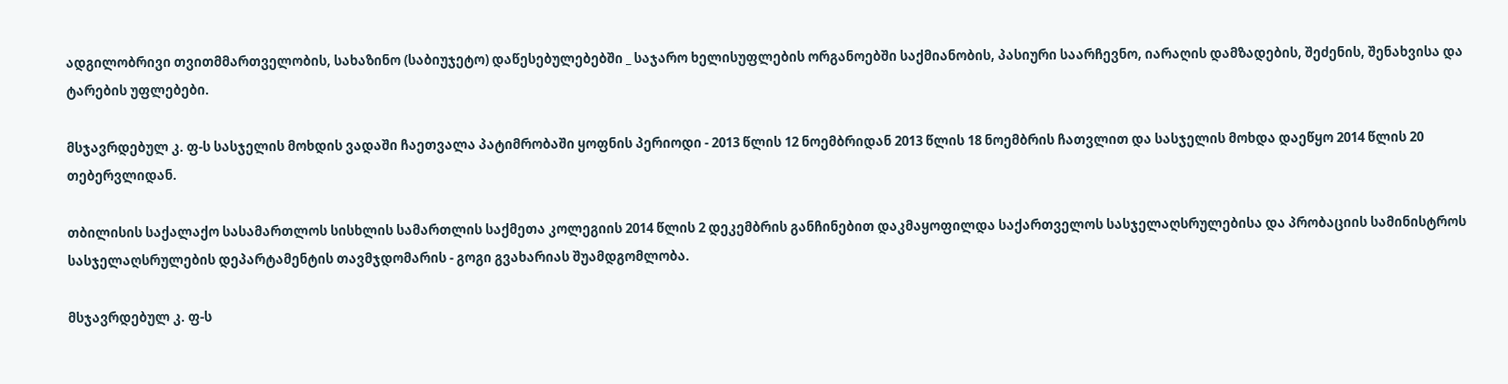ადგილობრივი თვითმმართველობის, სახაზინო (საბიუჯეტო) დაწესებულებებში _ საჯარო ხელისუფლების ორგანოებში საქმიანობის, პასიური საარჩევნო, იარაღის დამზადების, შეძენის, შენახვისა და ტარების უფლებები.

მსჯავრდებულ კ. ფ-ს სასჯელის მოხდის ვადაში ჩაეთვალა პატიმრობაში ყოფნის პერიოდი - 2013 წლის 12 ნოემბრიდან 2013 წლის 18 ნოემბრის ჩათვლით და სასჯელის მოხდა დაეწყო 2014 წლის 20 თებერვლიდან.

თბილისის საქალაქო სასამართლოს სისხლის სამართლის საქმეთა კოლეგიის 2014 წლის 2 დეკემბრის განჩინებით დაკმაყოფილდა საქართველოს სასჯელაღსრულებისა და პრობაციის სამინისტროს სასჯელაღსრულების დეპარტამენტის თავმჯდომარის - გოგი გვახარიას შუამდგომლობა.

მსჯავრდებულ კ. ფ-ს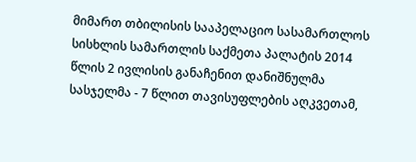მიმართ თბილისის სააპელაციო სასამართლოს სისხლის სამართლის საქმეთა პალატის 2014 წლის 2 ივლისის განაჩენით დანიშნულმა სასჯელმა - 7 წლით თავისუფლების აღკვეთამ,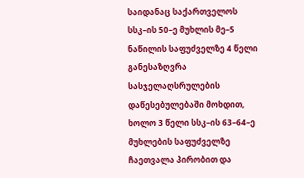საიდანაც საქართველოს სსკ–ის 50–ე მუხლის მე–5 ნაწილის საფუძველზე 4 წელი განესაზღვრა სასჯელაღსრულების დაწესებულებაში მოხდით, ხოლო 3 წელი სსკ–ის 63–64–ე მუხლების საფუძველზე ჩაეთვალა პირობით და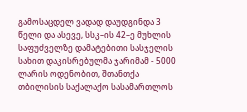გამოსაცდელ ვადად დაუდგინდა 3 წელი და ასევე, სსკ–ის 42–ე მუხლის საფუძველზე დამატებითი სასჯელის სახით დაკისრებულმა ჯარიმამ - 5000 ლარის ოდენობით, შთანთქა თბილისის საქალაქო სასამართლოს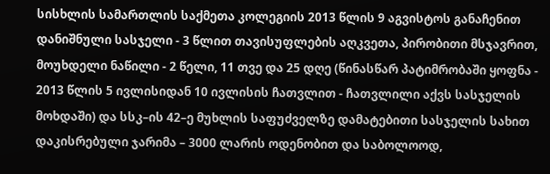სისხლის სამართლის საქმეთა კოლეგიის 2013 წლის 9 აგვისტოს განაჩენით დანიშნული სასჯელი - 3 წლით თავისუფლების აღკვეთა, პირობითი მსჯავრით, მოუხდელი ნაწილი - 2 წელი, 11 თვე და 25 დღე (წინასწარ პატიმრობაში ყოფნა - 2013 წლის 5 ივლისიდან 10 ივლისის ჩათვლით - ჩათვლილი აქვს სასჯელის მოხდაში) და სსკ–ის 42–ე მუხლის საფუძველზე დამატებითი სასჯელის სახით დაკისრებული ჯარიმა – 3000 ლარის ოდენობით და საბოლოოდ,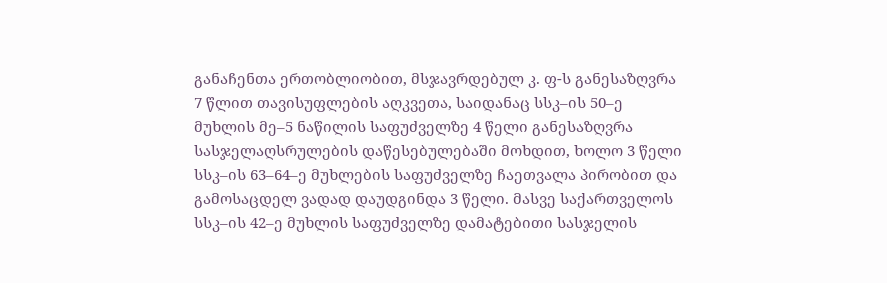განაჩენთა ერთობლიობით, მსჯავრდებულ კ. ფ-ს განესაზღვრა 7 წლით თავისუფლების აღკვეთა, საიდანაც სსკ–ის 50–ე მუხლის მე–5 ნაწილის საფუძველზე 4 წელი განესაზღვრა სასჯელაღსრულების დაწესებულებაში მოხდით, ხოლო 3 წელი სსკ–ის 63–64–ე მუხლების საფუძველზე ჩაეთვალა პირობით და გამოსაცდელ ვადად დაუდგინდა 3 წელი. მასვე საქართველოს სსკ–ის 42–ე მუხლის საფუძველზე დამატებითი სასჯელის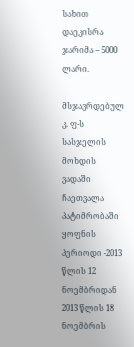სახით დაეკისრა ჯარიმა – 5000 ლარი.

მსჯავრდებულ კ. ფ-ს სასჯელის მოხდის ვადაში ჩაეთვალა პატიმრობაში ყოფნის პერიოდი -2013 წლის 12 ნოემბრიდან 2013 წლის 18 ნოემბრის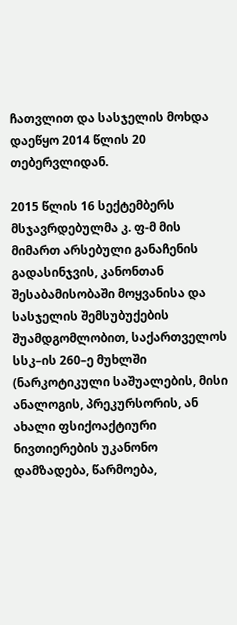ჩათვლით და სასჯელის მოხდა დაეწყო 2014 წლის 20 თებერვლიდან.

2015 წლის 16 სექტემბერს მსჯავრდებულმა კ. ფ-მ მის მიმართ არსებული განაჩენის გადასინჯვის, კანონთან შესაბამისობაში მოყვანისა და სასჯელის შემსუბუქების შუამდგომლობით, საქართველოს სსკ–ის 260–ე მუხლში (ნარკოტიკული საშუალების, მისი ანალოგის, პრეკურსორის, ან ახალი ფსიქოაქტიური ნივთიერების უკანონო დამზადება, წარმოება,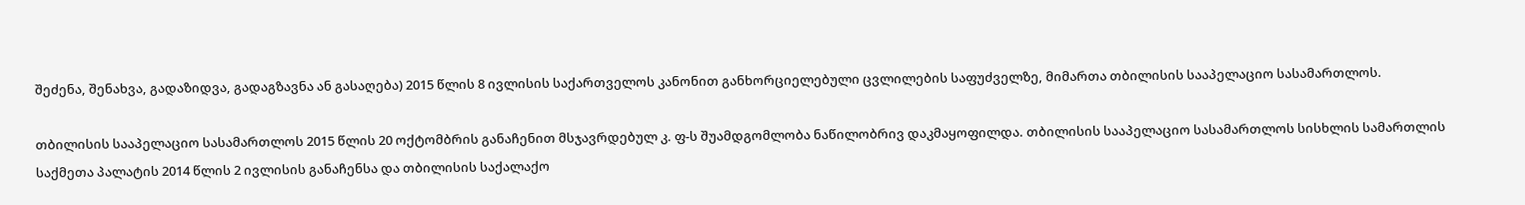შეძენა, შენახვა, გადაზიდვა, გადაგზავნა ან გასაღება) 2015 წლის 8 ივლისის საქართველოს კანონით განხორციელებული ცვლილების საფუძველზე, მიმართა თბილისის სააპელაციო სასამართლოს.

თბილისის სააპელაციო სასამართლოს 2015 წლის 20 ოქტომბრის განაჩენით მსჯავრდებულ კ. ფ-ს შუამდგომლობა ნაწილობრივ დაკმაყოფილდა. თბილისის სააპელაციო სასამართლოს სისხლის სამართლის საქმეთა პალატის 2014 წლის 2 ივლისის განაჩენსა და თბილისის საქალაქო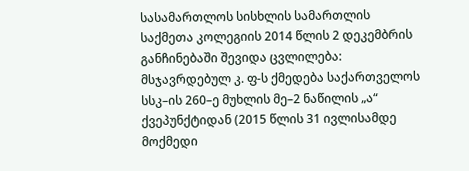სასამართლოს სისხლის სამართლის საქმეთა კოლეგიის 2014 წლის 2 დეკემბრის განჩინებაში შევიდა ცვლილება: მსჯავრდებულ კ. ფ-ს ქმედება საქართველოს სსკ–ის 260–ე მუხლის მე–2 ნაწილის „ა“ ქვეპუნქტიდან (2015 წლის 31 ივლისამდე მოქმედი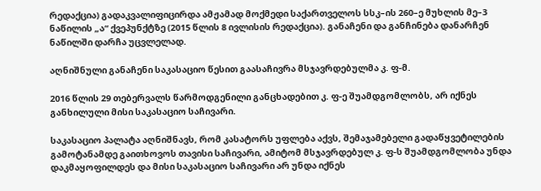რედაქცია) გადაკვალიფიცირდა ამჟამად მოქმედი საქართველოს სსკ–ის 260–ე მუხლის მე–3 ნაწილის „ა“ ქვეპუნქტზე (2015 წლის 8 ივლისის რედაქცია). განაჩენი და განჩინება დანარჩენ ნაწილში დარჩა უცვლელად.

აღნიშნული განაჩენი საკასაციო წესით გაასაჩივრა მსჯავრდებულმა კ. ფ-მ.

2016 წლის 29 თებერვალს წარმოდგენილი განცხადებით კ. ფ-ე შუამდგომლობს, არ იქნეს განხილული მისი საკასაციო საჩივარი.

საკასაციო პალატა აღნიშნავს, რომ კასატორს უფლება აქვს, შემაჯამებელი გადაწყვეტილების გამოტანამდე გაითხოვოს თავისი საჩივარი, ამიტომ მსჯავრდებულ კ. ფ-ს შუამდგომლობა უნდა დაკმაყოფილდეს და მისი საკასაციო საჩივარი არ უნდა იქნეს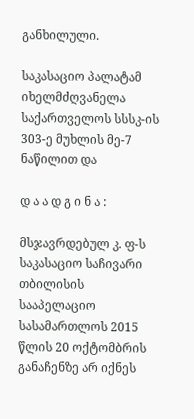განხილული.

საკასაციო პალატამ იხელმძღვანელა საქართველოს სსსკ-ის 303-ე მუხლის მე-7 ნაწილით და

დ ა ა დ გ ი ნ ა :

მსჯავრდებულ კ. ფ-ს საკასაციო საჩივარი თბილისის სააპელაციო სასამართლოს 2015 წლის 20 ოქტომბრის განაჩენზე არ იქნეს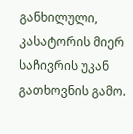განხილული, კასატორის მიერ საჩივრის უკან გათხოვნის გამო.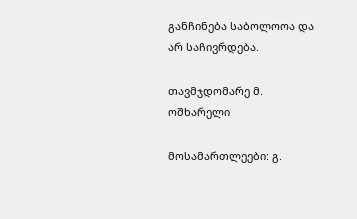განჩინება საბოლოოა და არ საჩივრდება.

თავმჯდომარე მ. ოშხარელი

მოსამართლეები: გ.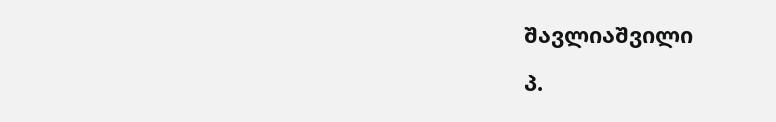შავლიაშვილი

პ.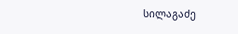სილაგაძე